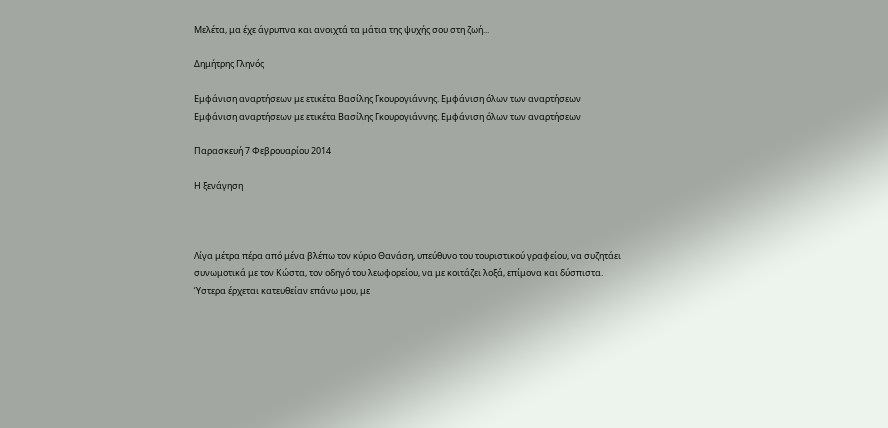Μελέτα, μα έχε άγρυπνα και ανοιχτά τα μάτια της ψυχής σου στη ζωή...

Δημήτρης Γληνός

Εμφάνιση αναρτήσεων με ετικέτα Βασίλης Γκουρογιάννης. Εμφάνιση όλων των αναρτήσεων
Εμφάνιση αναρτήσεων με ετικέτα Βασίλης Γκουρογιάννης. Εμφάνιση όλων των αναρτήσεων

Παρασκευή 7 Φεβρουαρίου 2014

Η ξενάγηση



Λίγα μέτρα πέρα από μένα βλέπω τον κύριο Θανάση, υπεύθυνο του τουριστικού γραφείου, να συζητάει συνωμοτικά με τον Κώστα, τον οδηγό του λεωφορείου, να με κοιτάζει λοξά, επίμονα και δύσπιστα. Ύστερα έρχεται κατευθείαν επάνω μου, με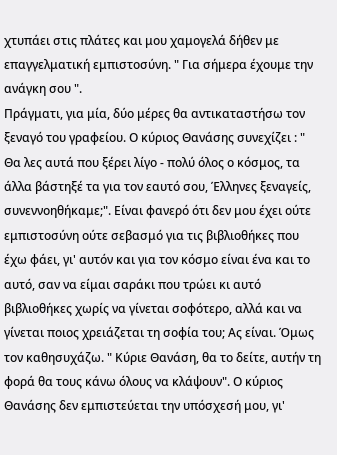χτυπάει στις πλάτες και μου χαμογελά δήθεν με επαγγελματική εμπιστοσύνη. " Για σήμερα έχουμε την ανάγκη σου ".
Πράγματι, για μία, δύο μέρες θα αντικαταστήσω τον ξεναγό του γραφείου. Ο κύριος Θανάσης συνεχίζει : " Θα λες αυτά που ξέρει λίγο - πολύ όλος ο κόσμος, τα άλλα βάστηξέ τα για τον εαυτό σου, Έλληνες ξεναγείς, συνεννοηθήκαμε;". Είναι φανερό ότι δεν μου έχει ούτε εμπιστοσύνη ούτε σεβασμό για τις βιβλιοθήκες που έχω φάει, γι' αυτόν και για τον κόσμο είναι ένα και το αυτό, σαν να είμαι σαράκι που τρώει κι αυτό βιβλιοθήκες χωρίς να γίνεται σοφότερο, αλλά και να γίνεται ποιος χρειάζεται τη σοφία του; Ας είναι. Όμως τον καθησυχάζω. " Κύριε Θανάση, θα το δείτε, αυτήν τη φορά θα τους κάνω όλους να κλάψουν". Ο κύριος Θανάσης δεν εμπιστεύεται την υπόσχεσή μου, γι'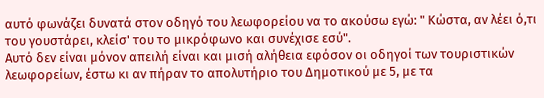αυτό φωνάζει δυνατά στον οδηγό του λεωφορείου να το ακούσω εγώ: " Κώστα, αν λέει ό,τι του γουστάρει, κλείσ' του το μικρόφωνο και συνέχισε εσύ".
Αυτό δεν είναι μόνον απειλή είναι και μισή αλήθεια εφόσον οι οδηγοί των τουριστικών λεωφορείων, έστω κι αν πήραν το απολυτήριο του Δημοτικού με 5, με τα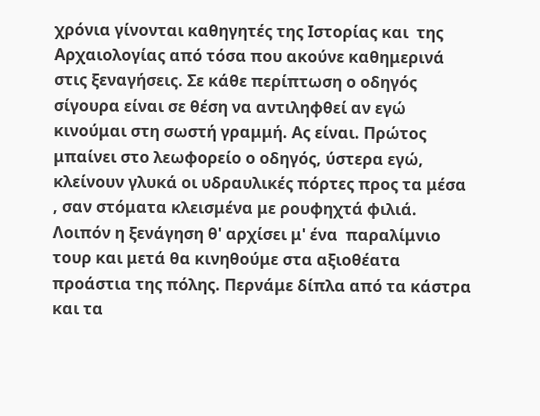χρόνια γίνονται καθηγητές της Ιστορίας και  της Αρχαιολογίας από τόσα που ακούνε καθημερινά στις ξεναγήσεις. Σε κάθε περίπτωση ο οδηγός σίγουρα είναι σε θέση να αντιληφθεί αν εγώ κινούμαι στη σωστή γραμμή. Ας είναι. Πρώτος μπαίνει στο λεωφορείο ο οδηγός, ύστερα εγώ, κλείνουν γλυκά οι υδραυλικές πόρτες προς τα μέσα , σαν στόματα κλεισμένα με ρουφηχτά φιλιά. Λοιπόν η ξενάγηση θ' αρχίσει μ' ένα  παραλίμνιο τουρ και μετά θα κινηθούμε στα αξιοθέατα  προάστια της πόλης. Περνάμε δίπλα από τα κάστρα και τα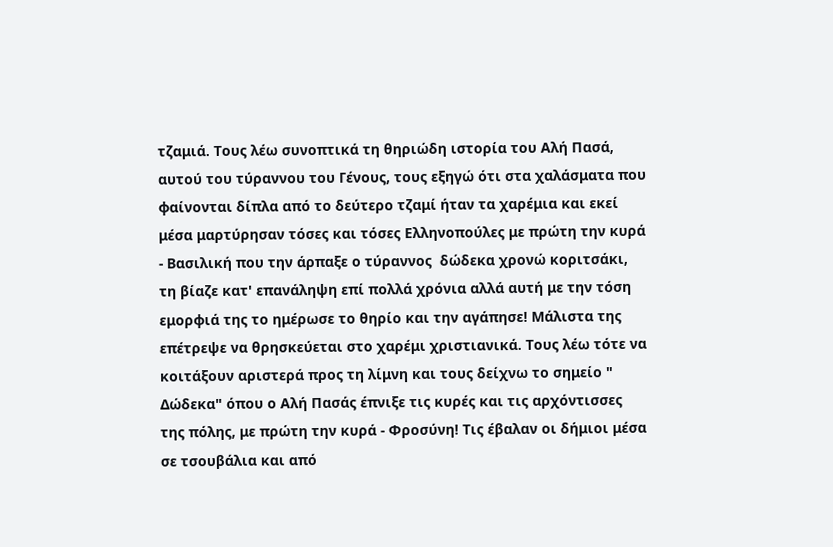τζαμιά. Τους λέω συνοπτικά τη θηριώδη ιστορία του Αλή Πασά, αυτού του τύραννου του Γένους, τους εξηγώ ότι στα χαλάσματα που φαίνονται δίπλα από το δεύτερο τζαμί ήταν τα χαρέμια και εκεί μέσα μαρτύρησαν τόσες και τόσες Ελληνοπούλες με πρώτη την κυρά - Βασιλική που την άρπαξε ο τύραννος  δώδεκα χρονώ κοριτσάκι, τη βίαζε κατ' επανάληψη επί πολλά χρόνια αλλά αυτή με την τόση εμορφιά της το ημέρωσε το θηρίο και την αγάπησε! Μάλιστα της επέτρεψε να θρησκεύεται στο χαρέμι χριστιανικά. Τους λέω τότε να κοιτάξουν αριστερά προς τη λίμνη και τους δείχνω το σημείο " Δώδεκα" όπου ο Αλή Πασάς έπνιξε τις κυρές και τις αρχόντισσες της πόλης, με πρώτη την κυρά - Φροσύνη! Τις έβαλαν οι δήμιοι μέσα σε τσουβάλια και από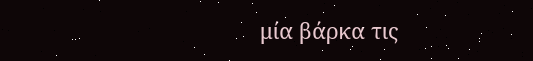μία βάρκα τις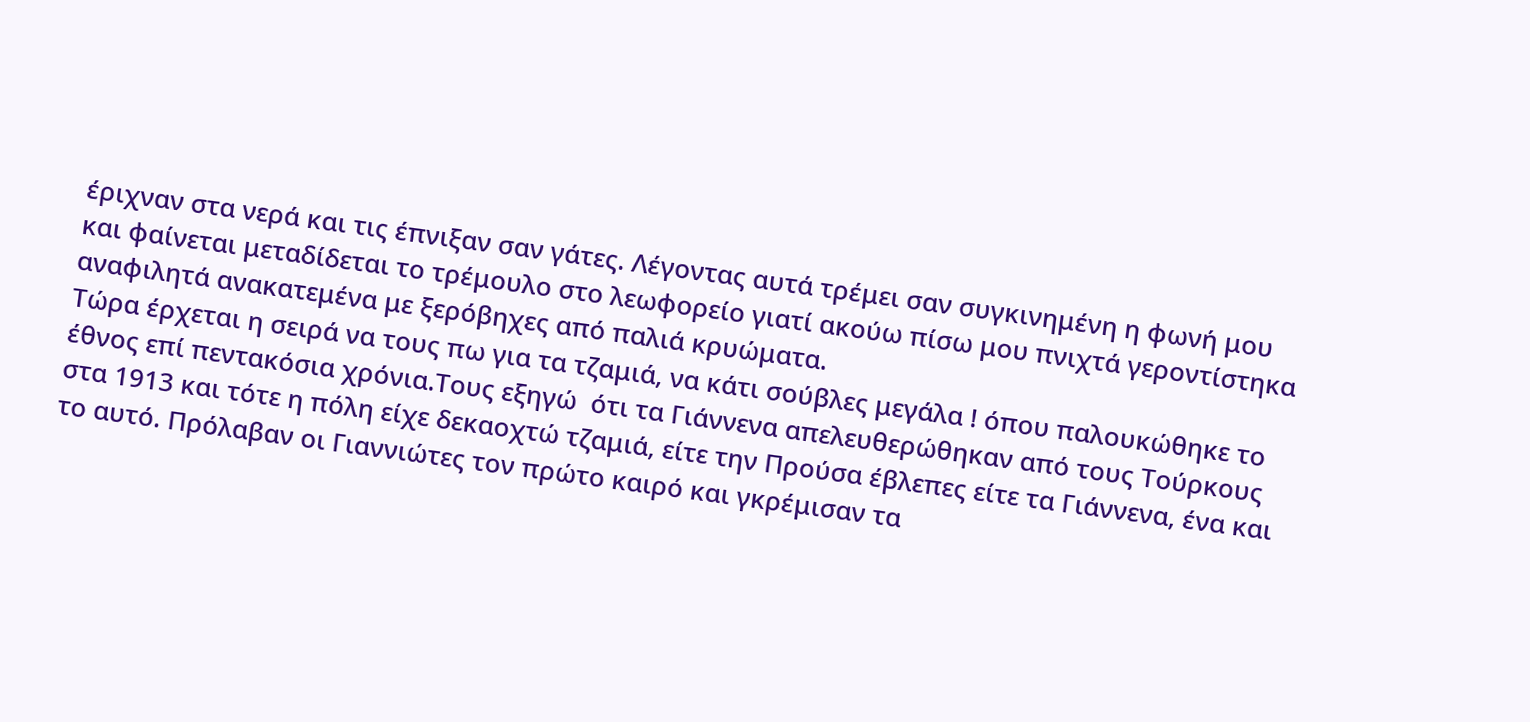έριχναν στα νερά και τις έπνιξαν σαν γάτες. Λέγοντας αυτά τρέμει σαν συγκινημένη η φωνή μου και φαίνεται μεταδίδεται το τρέμουλο στο λεωφορείο γιατί ακούω πίσω μου πνιχτά γεροντίστηκα αναφιλητά ανακατεμένα με ξερόβηχες από παλιά κρυώματα.
Τώρα έρχεται η σειρά να τους πω για τα τζαμιά, να κάτι σούβλες μεγάλα ! όπου παλουκώθηκε το έθνος επί πεντακόσια χρόνια.Τους εξηγώ  ότι τα Γιάννενα απελευθερώθηκαν από τους Τούρκους στα 1913 και τότε η πόλη είχε δεκαοχτώ τζαμιά, είτε την Προύσα έβλεπες είτε τα Γιάννενα, ένα και το αυτό. Πρόλαβαν οι Γιαννιώτες τον πρώτο καιρό και γκρέμισαν τα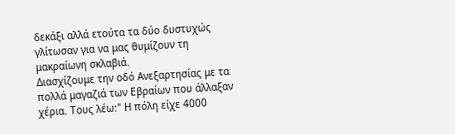δεκάξι αλλά ετούτα τα δύο δυστυχώς γλίτωσαν για να μας θυμίζουν τη μακραίωνη σκλαβιά.
Διασχίζουμε την οδό Ανεξαρτησίας με τα πολλά μαγαζιά των Εβραίων που άλλαξαν χέρια. Τους λέω:" Η πόλη είχε 4000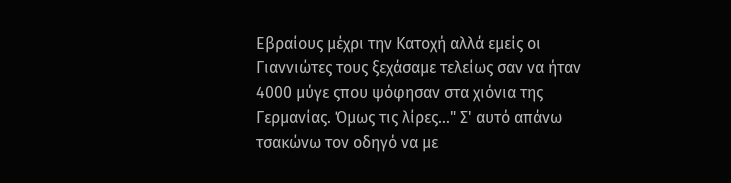Εβραίους μέχρι την Κατοχή αλλά εμείς οι Γιαννιώτες τους ξεχάσαμε τελείως σαν να ήταν 4000 μύγε ςπου ψόφησαν στα χιόνια της Γερμανίας. Όμως τις λίρες..." Σ' αυτό απάνω τσακώνω τον οδηγό να με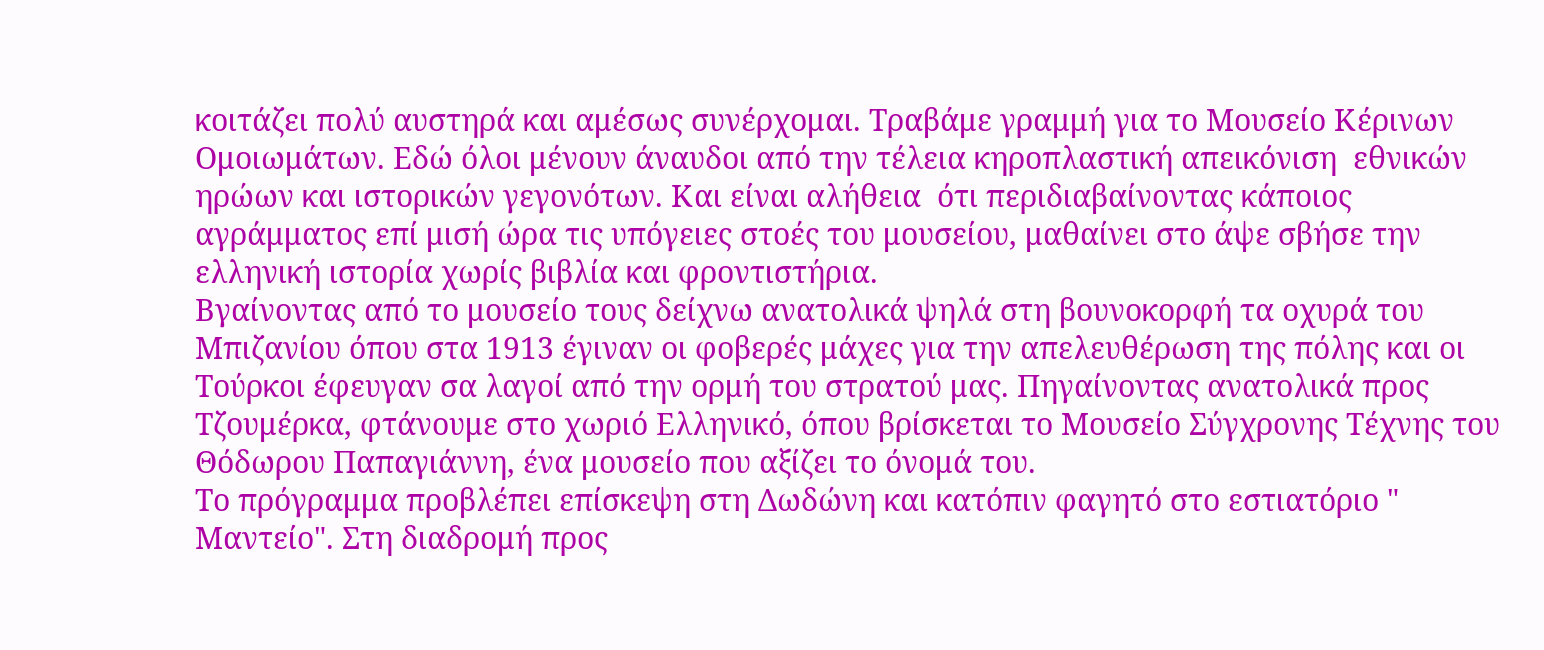κοιτάζει πολύ αυστηρά και αμέσως συνέρχομαι. Τραβάμε γραμμή για το Μουσείο Κέρινων Ομοιωμάτων. Εδώ όλοι μένουν άναυδοι από την τέλεια κηροπλαστική απεικόνιση  εθνικών ηρώων και ιστορικών γεγονότων. Και είναι αλήθεια  ότι περιδιαβαίνοντας κάποιος αγράμματος επί μισή ώρα τις υπόγειες στοές του μουσείου, μαθαίνει στο άψε σβήσε την ελληνική ιστορία χωρίς βιβλία και φροντιστήρια.
Βγαίνοντας από το μουσείο τους δείχνω ανατολικά ψηλά στη βουνοκορφή τα οχυρά του Μπιζανίου όπου στα 1913 έγιναν οι φοβερές μάχες για την απελευθέρωση της πόλης και οι Τούρκοι έφευγαν σα λαγοί από την ορμή του στρατού μας. Πηγαίνοντας ανατολικά προς Τζουμέρκα, φτάνουμε στο χωριό Ελληνικό, όπου βρίσκεται το Μουσείο Σύγχρονης Τέχνης του Θόδωρου Παπαγιάννη, ένα μουσείο που αξίζει το όνομά του.
Το πρόγραμμα προβλέπει επίσκεψη στη Δωδώνη και κατόπιν φαγητό στο εστιατόριο " Μαντείο". Στη διαδρομή προς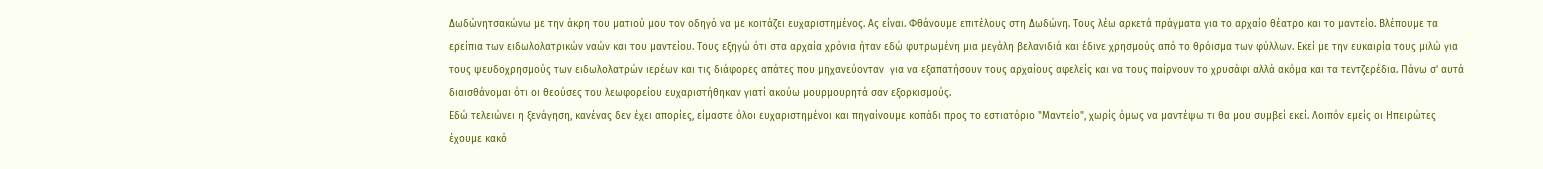Δωδώνητσακώνω με την άκρη του ματιού μου τον οδηγό να με κοιτάζει ευχαριστημένος. Ας είναι. Φθάνουμε επιτέλους στη Δωδώνη. Τους λέω αρκετά πράγματα για το αρχαίο θέατρο και το μαντείο. Βλέπουμε τα ερείπια των ειδωλολατρικών ναών και του μαντείου. Τους εξηγώ ότι στα αρχαία χρόνια ήταν εδώ φυτρωμένη μια μεγάλη βελανιδιά και έδινε χρησμούς από το θρόισμα των φύλλων. Εκεί με την ευκαιρία τους μιλώ για τους ψευδοχρησμούς των ειδωλολατρών ιερέων και τις διάφορες απάτες που μηχανεύονταν  για να εξαπατήσουν τους αρχαίους αφελείς και να τους παίρνουν το χρυσάφι αλλά ακόμα και τα τεντζερέδια. Πάνω σ' αυτά διαισθάνομαι ότι οι θεούσες του λεωφορείου ευχαριστήθηκαν γιατί ακούω μουρμουρητά σαν εξορκισμούς.
Εδώ τελειώνει η ξενάγηση, κανένας δεν έχει απορίες, είμαστε όλοι ευχαριστημένοι και πηγαίνουμε κοπάδι προς το εστιατόριο "Μαντείο", χωρίς όμως να μαντέψω τι θα μου συμβεί εκεί. Λοιπόν εμείς οι Ηπειρώτες έχουμε κακό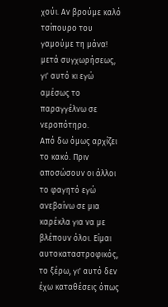χούι. Αν βρούμε καλό τσίπουρο του γαμούμε τη μάνα! μετά συγχωρήσεως, γι' αυτό κι εγώ αμέσως το παραγγέλνω σε νεροπότηρο.
Από δω όμως αρχίζει το κακό. Πριν αποσώσουν οι άλλοι το φαγητό εγώ ανεβαίνω σε μια καρέκλα για να με βλέπουν όλοι. Είμαι αυτοκαταστροφικός, το ξέρω, γι' αυτό δεν έχω καταθέσεις όπως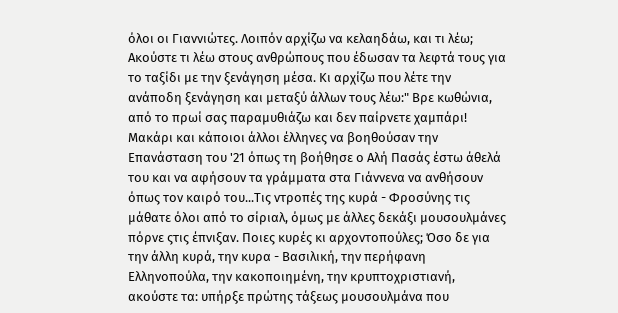όλοι οι Γιαννιώτες. Λοιπόν αρχίζω να κελαηδάω, και τι λέω; Ακούστε τι λέω στους ανθρώπους που έδωσαν τα λεφτά τους για το ταξίδι με την ξενάγηση μέσα. Κι αρχίζω που λέτε την ανάποδη ξενάγηση και μεταξύ άλλων τους λέω:" Βρε κωθώνια, από το πρωί σας παραμυθιάζω και δεν παίρνετε χαμπάρι! Μακάρι και κάποιοι άλλοι έλληνες να βοηθούσαν την Επανάσταση του '21 όπως τη βοήθησε ο Αλή Πασάς έστω άθελά του και να αφήσουν τα γράμματα στα Γιάννενα να ανθήσουν όπως τον καιρό του...Τις ντροπές της κυρά - Φροσύνης τις μάθατε όλοι από το σίριαλ, όμως με άλλες δεκάξι μουσουλμάνες πόρνε ςτις έπνιξαν. Ποιες κυρές κι αρχοντοπούλες; Όσο δε για την άλλη κυρά, την κυρα - Βασιλική, την περήφανη Ελληνοπούλα, την κακοποιημένη, την κρυπτοχριστιανή, ακούστε τα: υπήρξε πρώτης τάξεως μουσουλμάνα που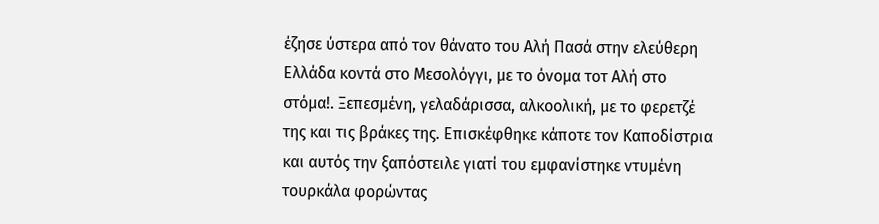έζησε ύστερα από τον θάνατο του Αλή Πασά στην ελεύθερη Ελλάδα κοντά στο Μεσολόγγι, με το όνομα τοτ Αλή στο στόμα!. Ξεπεσμένη, γελαδάρισσα, αλκοολική, με το φερετζέ της και τις βράκες της. Επισκέφθηκε κάποτε τον Καποδίστρια και αυτός την ξαπόστειλε γιατί του εμφανίστηκε ντυμένη τουρκάλα φορώντας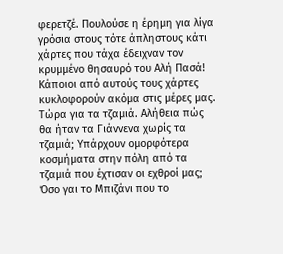φερετζέ. Πουλούσε η έρημη για λίγα γρόσια στους τότε άπληστους κάτι χάρτες που τάχα έδειχναν τον κρυμμένο θησαυρό του Αλή Πασά! Κάποιοι από αυτούς τους χάρτες κυκλοφορούν ακόμα στις μέρες μας.
Τώρα για τα τζαμιά. Αλήθεια πώς θα ήταν τα Γιάννενα χωρίς τα τζαμιά; Υπάρχουν ομορφότερα κοσμήματα στην πόλη από τα τζαμιά που έχτισαν οι εχθροί μας; Όσο γαι το Μπιζάνι που το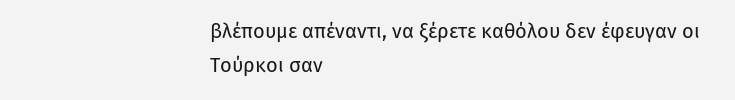βλέπουμε απέναντι, να ξέρετε καθόλου δεν έφευγαν οι Τούρκοι σαν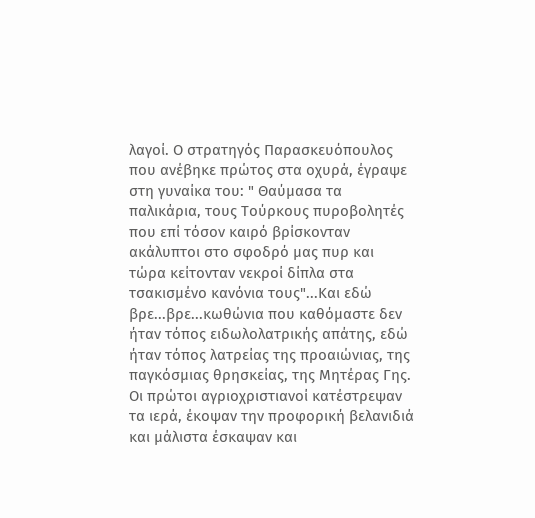λαγοί. Ο στρατηγός Παρασκευόπουλος που ανέβηκε πρώτος στα οχυρά, έγραψε στη γυναίκα του: " Θαύμασα τα παλικάρια, τους Τούρκους πυροβολητές που επί τόσον καιρό βρίσκονταν ακάλυπτοι στο σφοδρό μας πυρ και τώρα κείτονταν νεκροί δίπλα στα τσακισμένο κανόνια τους"...Και εδώ βρε...βρε...κωθώνια που καθόμαστε δεν ήταν τόπος ειδωλολατρικής απάτης, εδώ ήταν τόπος λατρείας της προαιώνιας, της παγκόσμιας θρησκείας, της Μητέρας Γης. Οι πρώτοι αγριοχριστιανοί κατέστρεψαν τα ιερά, έκοψαν την προφορική βελανιδιά και μάλιστα έσκαψαν και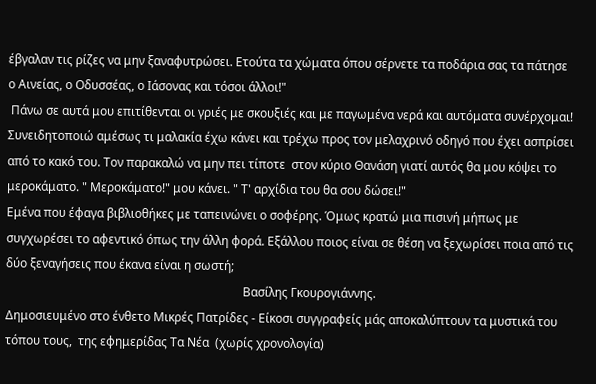έβγαλαν τις ρίζες να μην ξαναφυτρώσει. Ετούτα τα χώματα όπου σέρνετε τα ποδάρια σας τα πάτησε ο Αινείας, ο Οδυσσέας, ο Ιάσονας και τόσοι άλλοι!"
 Πάνω σε αυτά μου επιτίθενται οι γριές με σκουξιές και με παγωμένα νερά και αυτόματα συνέρχομαι! Συνειδητοποιώ αμέσως τι μαλακία έχω κάνει και τρέχω προς τον μελαχρινό οδηγό που έχει ασπρίσει από το κακό του. Τον παρακαλώ να μην πει τίποτε  στον κύριο Θανάση γιατί αυτός θα μου κόψει το μεροκάματο. " Μεροκάματο!" μου κάνει. " Τ' αρχίδια του θα σου δώσει!"
Εμένα που έφαγα βιβλιοθήκες με ταπεινώνει ο σοφέρης. Όμως κρατώ μια πισινή μήπως με συγχωρέσει το αφεντικό όπως την άλλη φορά. Εξάλλου ποιος είναι σε θέση να ξεχωρίσει ποια από τις δύο ξεναγήσεις που έκανα είναι η σωστή;
                                                                               Βασίλης Γκουρογιάννης.
Δημοσιευμένο στο ένθετο Μικρές Πατρίδες - Είκοσι συγγραφείς μάς αποκαλύπτουν τα μυστικά του τόπου τους,  της εφημερίδας Τα Νέα  (χωρίς χρονολογία)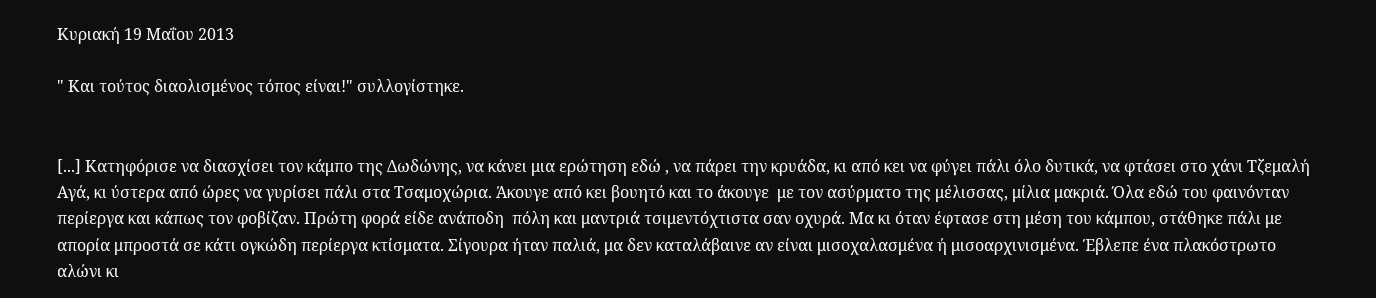Κυριακή 19 Μαΐου 2013

" Και τούτος διαολισμένος τόπος είναι!" συλλογίστηκε.


[...] Κατηφόρισε να διασχίσει τον κάμπο της Δωδώνης, να κάνει μια ερώτηση εδώ , να πάρει την κρυάδα, κι από κει να φύγει πάλι όλο δυτικά, να φτάσει στο χάνι Τζεμαλή Αγά, κι ύστερα από ώρες να γυρίσει πάλι στα Τσαμοχώρια. Άκουγε από κει βουητό και το άκουγε  με τον ασύρματο της μέλισσας, μίλια μακριά. Όλα εδώ του φαινόνταν περίεργα και κάπως τον φοβίζαν. Πρώτη φορά είδε ανάποδη  πόλη και μαντριά τσιμεντόχτιστα σαν οχυρά. Μα κι όταν έφτασε στη μέση του κάμπου, στάθηκε πάλι με απορία μπροστά σε κάτι ογκώδη περίεργα κτίσματα. Σίγουρα ήταν παλιά, μα δεν καταλάβαινε αν είναι μισοχαλασμένα ή μισοαρχινισμένα. Έβλεπε ένα πλακόστρωτο αλώνι κι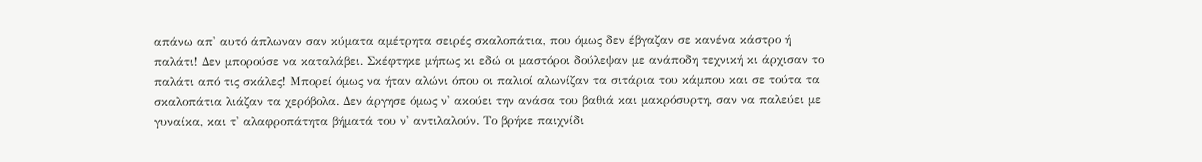απάνω απ' αυτό άπλωναν σαν κύματα αμέτρητα σειρές σκαλοπάτια, που όμως δεν έβγαζαν σε κανένα κάστρο ή παλάτι! Δεν μπορούσε να καταλάβει. Σκέφτηκε μήπως κι εδώ οι μαστόροι δούλεψαν με ανάποδη τεχνική κι άρχισαν το παλάτι από τις σκάλες! Μπορεί όμως να ήταν αλώνι όπου οι παλιοί αλωνίζαν τα σιτάρια του κάμπου και σε τούτα τα σκαλοπάτια λιάζαν τα χερόβολα. Δεν άργησε όμως ν' ακούει την ανάσα του βαθιά και μακρόσυρτη, σαν να παλεύει με γυναίκα, και τ' αλαφροπάτητα βήματά του ν' αντιλαλούν. Το βρήκε παιχνίδι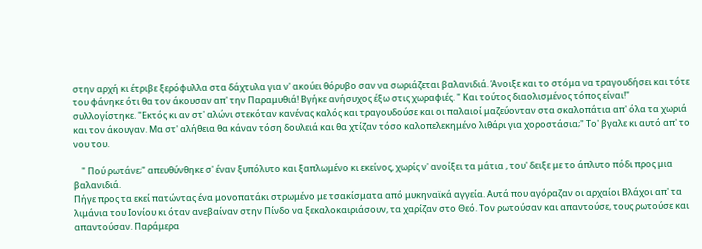στην αρχή κι έτριβε ξερόφυλλα στα δάχτυλα για ν' ακούει θόρυβο σαν να σωριάζεται βαλανιδιά. Άνοιξε και το στόμα να τραγουδήσει και τότε του φάνηκε ότι θα τον άκουσαν απ' την Παραμυθιά! Βγήκε ανήσυχος έξω στις χωραφιές. " Και τούτος διαολισμένος τόπος είναι!" συλλογίστηκε. "Εκτός κι αν στ' αλώνι στεκόταν κανένας καλός και τραγουδούσε και οι παλαιοί μαζεύονταν στα σκαλοπάτια απ' όλα τα χωριά και τον άκουγαν. Μα στ' αλήθεια θα κάναν τόση δουλειά και θα χτίζαν τόσο καλοπελεκημένο λιθάρι για χοροστάσια;" Το' βγαλε κι αυτό απ' το νου του.

    " Πού ρωτάνε;" απευθύνθηκε σ' έναν ξυπόλυτο και ξαπλωμένο κι εκείνος, χωρίς ν' ανοίξει τα μάτια , του' δειξε με το άπλυτο πόδι προς μια βαλανιδιά.
Πήγε προς τα εκεί πατώντας ένα μονοπατάκι στρωμένο με τσακίσματα από μυκηναϊκά αγγεία. Αυτά που αγόραζαν οι αρχαίοι Βλάχοι απ' τα λιμάνια του Ιονίου κι όταν ανεβαίναν στην Πίνδο να ξεκαλοκαιριάσουν, τα χαρίζαν στο Θεό. Τον ρωτούσαν και απαντούσε, τους ρωτούσε και απαντούσαν. Παράμερα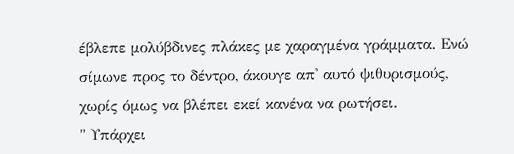έβλεπε μολύβδινες πλάκες με χαραγμένα γράμματα. Ενώ σίμωνε προς το δέντρο, άκουγε απ' αυτό ψιθυρισμούς, χωρίς όμως να βλέπει εκεί κανένα να ρωτήσει.
" Υπάρχει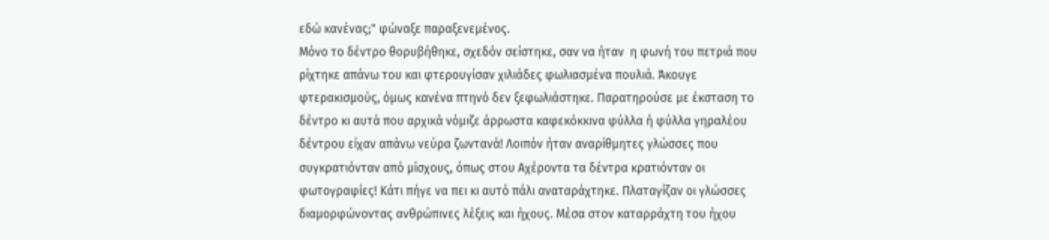εδώ κανένας;" φώναξε παραξενεμένος.
Μόνο το δέντρο θορυβήθηκε, σχεδόν σείστηκε, σαν να ήταν  η φωνή του πετριά που ρίχτηκε απάνω του και φτερουγίσαν χιλιάδες φωλιασμένα πουλιά. Άκουγε φτερακισμούς, όμως κανένα πτηνό δεν ξεφωλιάστηκε. Παρατηρούσε με έκσταση το δέντρο κι αυτά που αρχικά νόμιζε άρρωστα καφεκόκκινα φύλλα ή φύλλα γηραλέου δέντρου είχαν απάνω νεύρα ζωντανά! Λοιπόν ήταν αναρίθμητες γλώσσες που συγκρατιόνταν από μίσχους, όπως στου Αχέροντα τα δέντρα κρατιόνταν οι φωτογραφίες! Κάτι πήγε να πει κι αυτό πάλι αναταράχτηκε. Πλαταγίζαν οι γλώσσες διαμορφώνοντας ανθρώπινες λέξεις και ήχους. Μέσα στον καταρράχτη του ήχου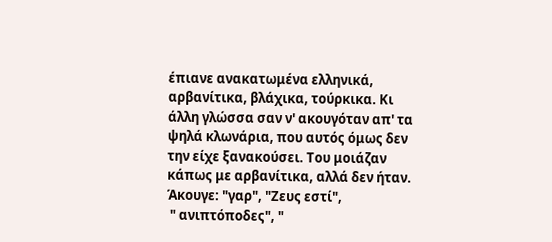έπιανε ανακατωμένα ελληνικά, αρβανίτικα, βλάχικα, τούρκικα. Κι άλλη γλώσσα σαν ν' ακουγόταν απ' τα ψηλά κλωνάρια, που αυτός όμως δεν την είχε ξανακούσει. Του μοιάζαν κάπως με αρβανίτικα, αλλά δεν ήταν. Άκουγε: "γαρ", "Ζευς εστί",
 " ανιπτόποδες", "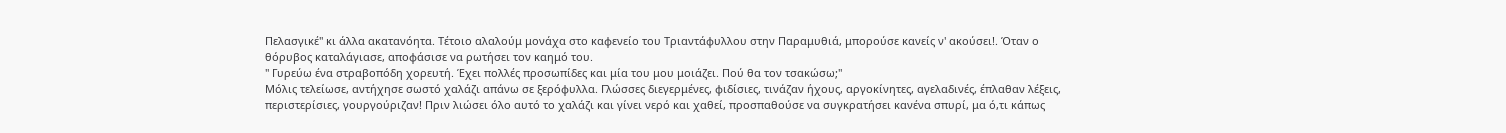Πελασγικέ" κι άλλα ακατανόητα. Τέτοιο αλαλούμ μονάχα στο καφενείο του Τριαντάφυλλου στην Παραμυθιά, μπορούσε κανείς ν' ακούσει!. Όταν ο θόρυβος καταλάγιασε, αποφάσισε να ρωτήσει τον καημό του.
" Γυρεύω ένα στραβοπόδη χορευτή. Έχει πολλές προσωπίδες και μία του μου μοιάζει. Πού θα τον τσακώσω;"
Μόλις τελείωσε, αντήχησε σωστό χαλάζι απάνω σε ξερόφυλλα. Γλώσσες διεγερμένες, φιδίσιες, τινάζαν ήχους, αργοκίνητες, αγελαδινές, έπλαθαν λέξεις, περιστερίσιες, γουργούριζαν! Πριν λιώσει όλο αυτό το χαλάζι και γίνει νερό και χαθεί, προσπαθούσε να συγκρατήσει κανένα σπυρί, μα ό,τι κάπως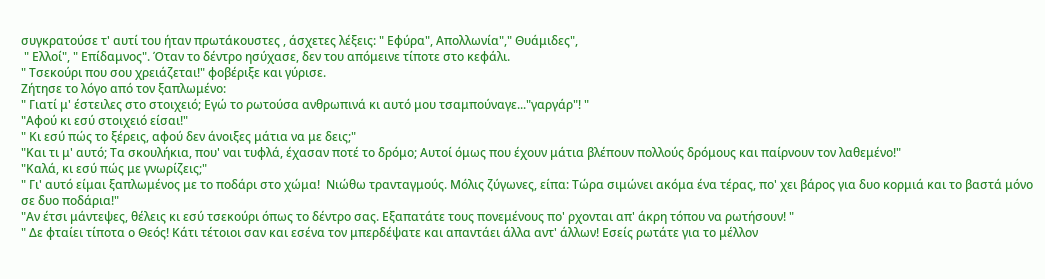συγκρατούσε τ' αυτί του ήταν πρωτάκουστες , άσχετες λέξεις: " Εφύρα", Απολλωνία"," Θυάμιδες",
 " Ελλοί", " Επίδαμνος". Όταν το δέντρο ησύχασε, δεν του απόμεινε τίποτε στο κεφάλι.
" Τσεκούρι που σου χρειάζεται!" φοβέριξε και γύρισε.
Ζήτησε το λόγο από τον ξαπλωμένο:
" Γιατί μ' έστειλες στο στοιχειό; Εγώ το ρωτούσα ανθρωπινά κι αυτό μου τσαμπούναγε..."γαργάρ"! "
"Αφού κι εσύ στοιχειό είσαι!"
" Κι εσύ πώς το ξέρεις, αφού δεν άνοιξες μάτια να με δεις;"
"Και τι μ' αυτό; Τα σκουλήκια, που' ναι τυφλά, έχασαν ποτέ το δρόμο; Αυτοί όμως που έχουν μάτια βλέπουν πολλούς δρόμους και παίρνουν τον λαθεμένο!"
"Καλά, κι εσύ πώς με γνωρίζεις;"
" Γι' αυτό είμαι ξαπλωμένος με το ποδάρι στο χώμα!  Νιώθω τρανταγμούς. Μόλις ζύγωνες, είπα: Τώρα σιμώνει ακόμα ένα τέρας, πο' χει βάρος για δυο κορμιά και το βαστά μόνο σε δυο ποδάρια!"
"Αν έτσι μάντεψες, θέλεις κι εσύ τσεκούρι όπως το δέντρο σας. Εξαπατάτε τους πονεμένους πο' ρχονται απ' άκρη τόπου να ρωτήσουν! "
" Δε φταίει τίποτα ο Θεός! Κάτι τέτοιοι σαν και εσένα τον μπερδέψατε και απαντάει άλλα αντ' άλλων! Εσείς ρωτάτε για το μέλλον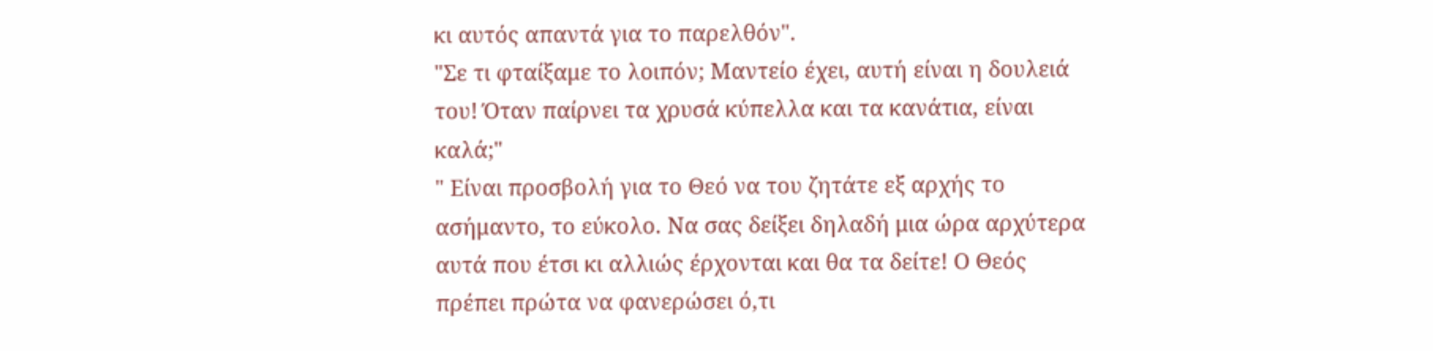κι αυτός απαντά για το παρελθόν".
"Σε τι φταίξαμε το λοιπόν; Μαντείο έχει, αυτή είναι η δουλειά του! Όταν παίρνει τα χρυσά κύπελλα και τα κανάτια, είναι καλά;"
" Είναι προσβολή για το Θεό να του ζητάτε εξ αρχής το ασήμαντο, το εύκολο. Να σας δείξει δηλαδή μια ώρα αρχύτερα αυτά που έτσι κι αλλιώς έρχονται και θα τα δείτε! Ο Θεός πρέπει πρώτα να φανερώσει ό,τι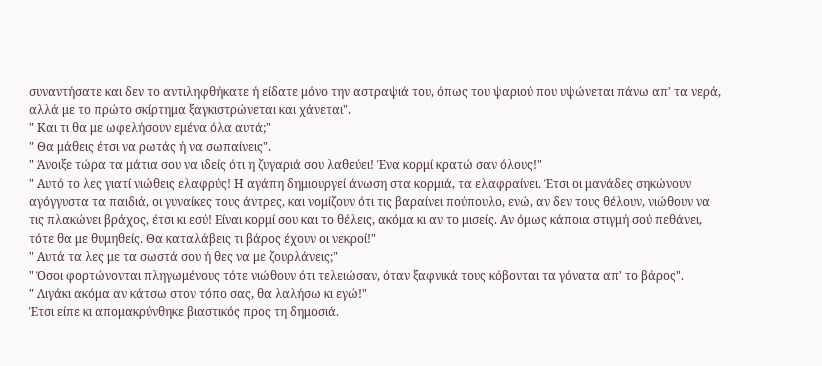συναντήσατε και δεν το αντιληφθήκατε ή είδατε μόνο την αστραψιά του, όπως του ψαριού που υψώνεται πάνω απ' τα νερά, αλλά με το πρώτο σκίρτημα ξαγκιστρώνεται και χάνεται".
" Και τι θα με ωφελήσουν εμένα όλα αυτά;"
" Θα μάθεις έτσι να ρωτάς ή να σωπαίνεις".
" Άνοιξε τώρα τα μάτια σου να ιδείς ότι η ζυγαριά σου λαθεύει! Ένα κορμί κρατώ σαν όλους!"
" Αυτό το λες γιατί νιώθεις ελαφρύς! Η αγάπη δημιουργεί άνωση στα κορμιά, τα ελαφραίνει. Έτσι οι μανάδες σηκώνουν αγόγγυστα τα παιδιά, οι γυναίκες τους άντρες, και νομίζουν ότι τις βαραίνει πούπουλο, ενώ, αν δεν τους θέλουν, νιώθουν να τις πλακώνει βράχος, έτσι κι εσύ! Είναι κορμί σου και το θέλεις, ακόμα κι αν το μισείς. Αν όμως κάποια στιγμή σού πεθάνει, τότε θα με θυμηθείς. Θα καταλάβεις τι βάρος έχουν οι νεκροί!"
" Αυτά τα λες με τα σωστά σου ή θες να με ζουρλάνεις;"
" Όσοι φορτώνονται πληγωμένους τότε νιώθουν ότι τελειώσαν, όταν ξαφνικά τους κόβονται τα γόνατα απ' το βάρος".
" Λιγάκι ακόμα αν κάτσω στον τόπο σας, θα λαλήσω κι εγώ!"
Έτσι είπε κι απομακρύνθηκε βιαστικός προς τη δημοσιά.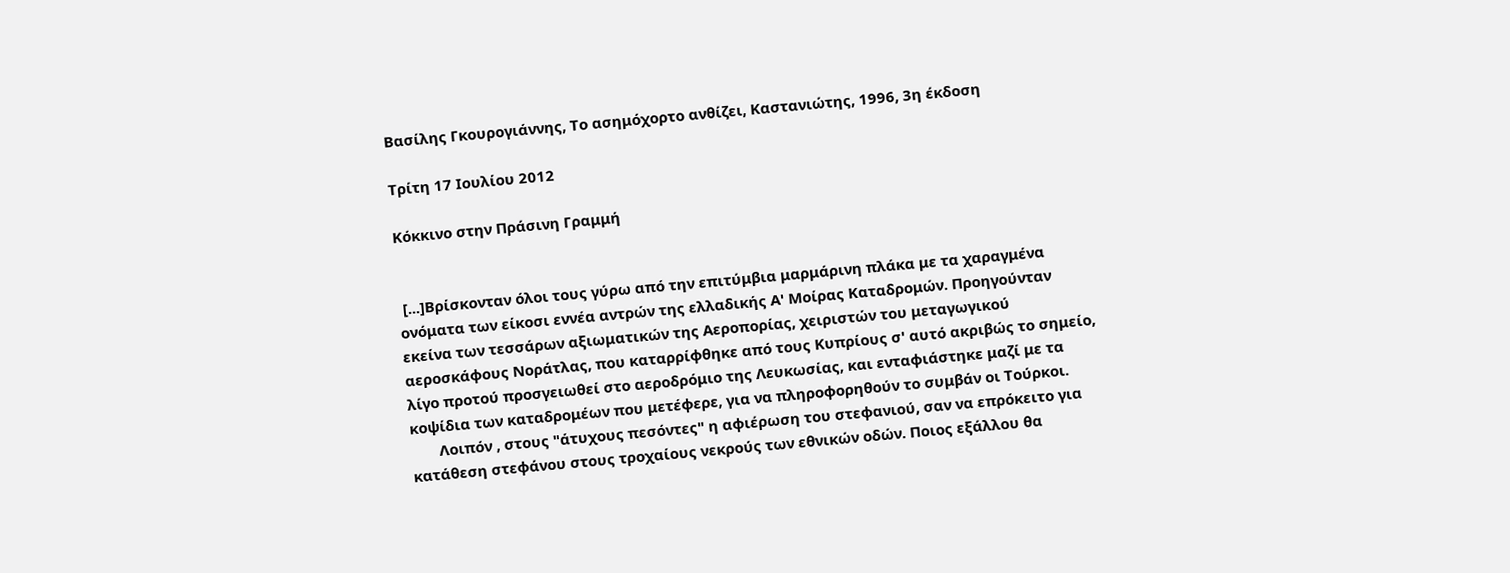Βασίλης Γκουρογιάννης, Το ασημόχορτο ανθίζει, Καστανιώτης, 1996, 3η έκδοση

Τρίτη 17 Ιουλίου 2012

Κόκκινο στην Πράσινη Γραμμή


 [...]Βρίσκονταν όλοι τους γύρω από την επιτύμβια μαρμάρινη πλάκα με τα χαραγμένα ονόματα των είκοσι εννέα αντρών της ελλαδικής Α' Μοίρας Καταδρομών. Προηγούνταν εκείνα των τεσσάρων αξιωματικών της Αεροπορίας, χειριστών του μεταγωγικού αεροσκάφους Νοράτλας, που καταρρίφθηκε από τους Κυπρίους σ' αυτό ακριβώς το σημείο, λίγο προτού προσγειωθεί στο αεροδρόμιο της Λευκωσίας, και ενταφιάστηκε μαζί με τα κοψίδια των καταδρομέων που μετέφερε, για να πληροφορηθούν το συμβάν οι Τούρκοι.
       Λοιπόν , στους "άτυχους πεσόντες" η αφιέρωση του στεφανιού, σαν να επρόκειτο για κατάθεση στεφάνου στους τροχαίους νεκρούς των εθνικών οδών. Ποιος εξάλλου θα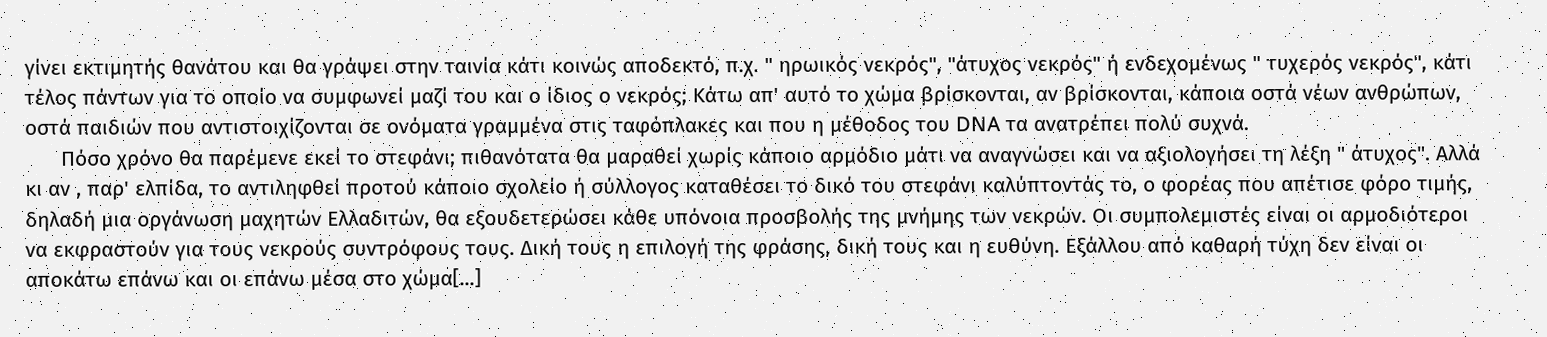γίνει εκτιμητής θανάτου και θα γράψει στην ταινία κάτι κοινώς αποδεκτό, π.χ. " ηρωικός νεκρός", "άτυχος νεκρός" ή ενδεχομένως " τυχερός νεκρός", κάτι τέλος πάντων για το οποίο να συμφωνεί μαζί του και ο ίδιος ο νεκρός; Κάτω απ' αυτό το χώμα βρίσκονται, αν βρίσκονται, κάποια οστά νέων ανθρώπων, οστά παιδιών που αντιστοιχίζονται σε ονόματα γραμμένα στις ταφόπλακες και που η μέθοδος του DNA τα ανατρέπει πολύ συχνά.
      Πόσο χρόνο θα παρέμενε εκεί το στεφάνι; πιθανότατα θα μαραθεί χωρίς κάποιο αρμόδιο μάτι να αναγνώσει και να αξιολογήσει τη λέξη " άτυχος". Αλλά κι αν , παρ' ελπίδα, το αντιληφθεί προτού κάποιο σχολείο ή σύλλογος καταθέσει το δικό του στεφάνι καλύπτοντάς το, ο φορέας που απέτισε φόρο τιμής, δηλαδή μια οργάνωση μαχητών Ελλαδιτών, θα εξουδετερώσει κάθε υπόνοια προσβολής της μνήμης των νεκρών. Οι συμπολεμιστές είναι οι αρμοδιότεροι να εκφραστούν για τους νεκρούς συντρόφους τους. Δική τους η επιλογή της φράσης, δική τους και η ευθύνη. Εξάλλου από καθαρή τύχη δεν είναι οι αποκάτω επάνω και οι επάνω μέσα στο χώμα[...]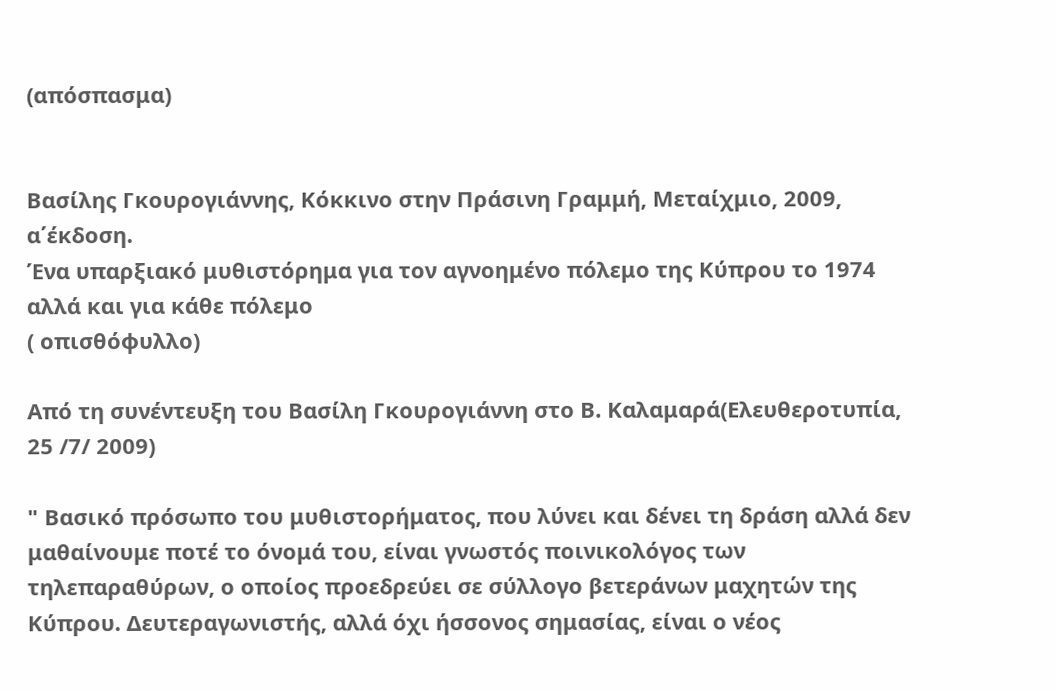(απόσπασμα)


Βασίλης Γκουρογιάννης, Κόκκινο στην Πράσινη Γραμμή, Μεταίχμιο, 2009, α΄έκδοση.
Ένα υπαρξιακό μυθιστόρημα για τον αγνοημένο πόλεμο της Κύπρου το 1974 αλλά και για κάθε πόλεμο
( οπισθόφυλλο)

Από τη συνέντευξη του Βασίλη Γκουρογιάννη στο Β. Καλαμαρά(Ελευθεροτυπία, 25 /7/ 2009)

" Βασικό πρόσωπο του μυθιστορήματος, που λύνει και δένει τη δράση αλλά δεν μαθαίνουμε ποτέ το όνομά του, είναι γνωστός ποινικολόγος των τηλεπαραθύρων, ο οποίος προεδρεύει σε σύλλογο βετεράνων μαχητών της Κύπρου. Δευτεραγωνιστής, αλλά όχι ήσσονος σημασίας, είναι ο νέος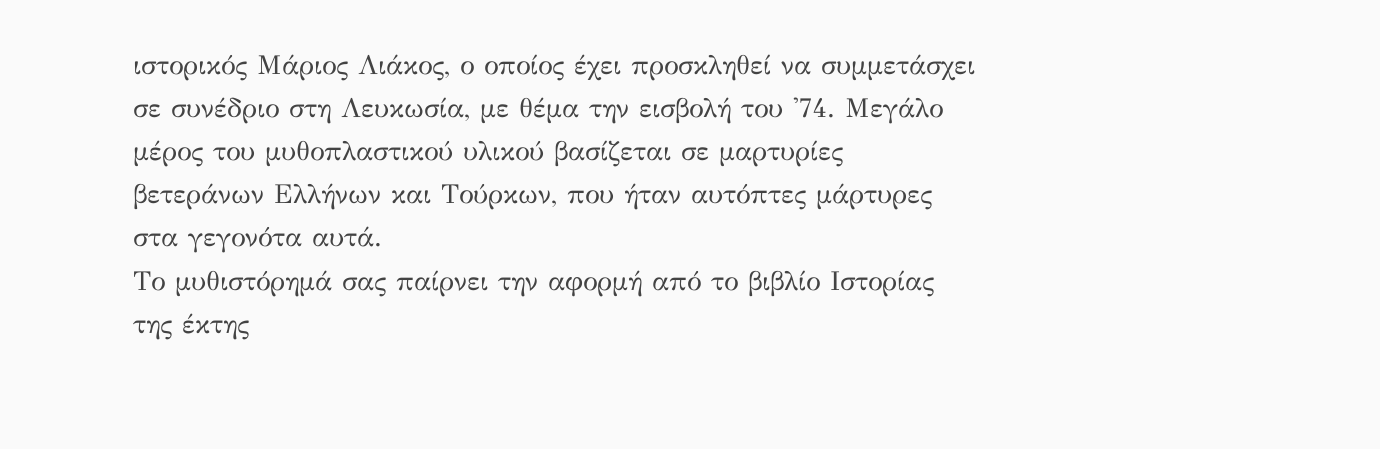ιστορικός Μάριος Λιάκος, ο οποίος έχει προσκληθεί να συμμετάσχει σε συνέδριο στη Λευκωσία, με θέμα την εισβολή του '74. Μεγάλο μέρος του μυθοπλαστικού υλικού βασίζεται σε μαρτυρίες βετεράνων Ελλήνων και Τούρκων, που ήταν αυτόπτες μάρτυρες στα γεγονότα αυτά.
Το μυθιστόρημά σας παίρνει την αφορμή από το βιβλίο Ιστορίας της έκτης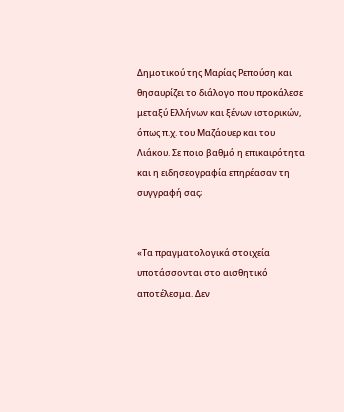Δημοτικού της Μαρίας Ρεπούση και θησαυρίζει το διάλογο που προκάλεσε μεταξύ Ελλήνων και ξένων ιστορικών, όπως π.χ. του Μαζάουερ και του Λιάκου. Σε ποιο βαθμό η επικαιρότητα και η ειδησεογραφία επηρέασαν τη συγγραφή σας;


«Τα πραγματολογικά στοιχεία υποτάσσονται στο αισθητικό αποτέλεσμα. Δεν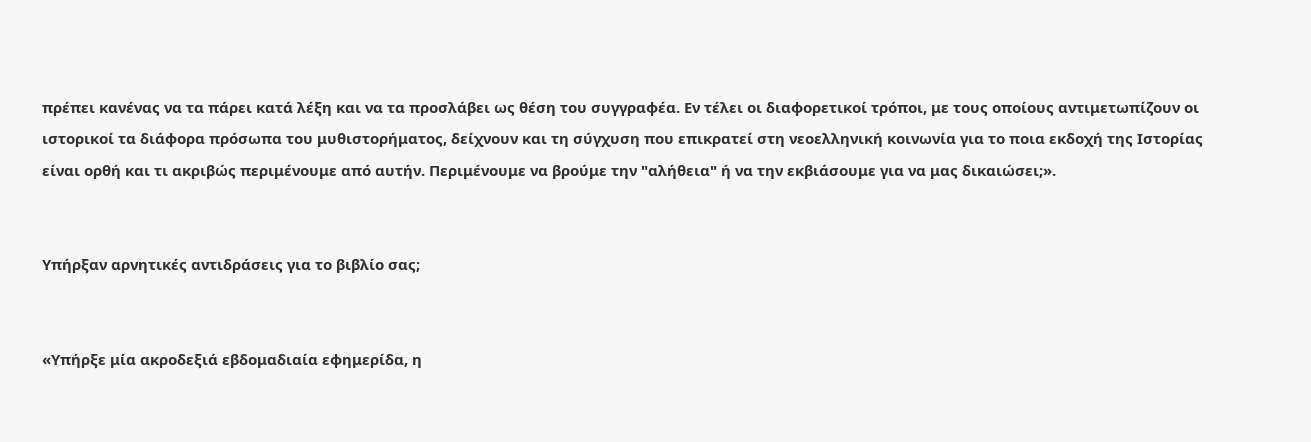πρέπει κανένας να τα πάρει κατά λέξη και να τα προσλάβει ως θέση του συγγραφέα. Εν τέλει οι διαφορετικοί τρόποι, με τους οποίους αντιμετωπίζουν οι ιστορικοί τα διάφορα πρόσωπα του μυθιστορήματος, δείχνουν και τη σύγχυση που επικρατεί στη νεοελληνική κοινωνία για το ποια εκδοχή της Ιστορίας είναι ορθή και τι ακριβώς περιμένουμε από αυτήν. Περιμένουμε να βρούμε την "αλήθεια" ή να την εκβιάσουμε για να μας δικαιώσει;».


Υπήρξαν αρνητικές αντιδράσεις για το βιβλίο σας;


«Υπήρξε μία ακροδεξιά εβδομαδιαία εφημερίδα, η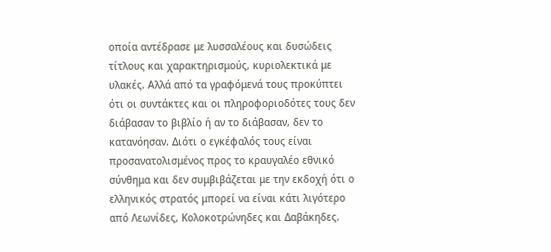οποία αντέδρασε με λυσσαλέους και δυσώδεις τίτλους και χαρακτηρισμούς, κυριολεκτικά με υλακές. Αλλά από τα γραφόμενά τους προκύπτει ότι οι συντάκτες και οι πληροφοριοδότες τους δεν διάβασαν το βιβλίο ή αν το διάβασαν, δεν το κατανόησαν. Διότι ο εγκέφαλός τους είναι προσανατολισμένος προς το κραυγαλέο εθνικό σύνθημα και δεν συμβιβάζεται με την εκδοχή ότι ο ελληνικός στρατός μπορεί να είναι κάτι λιγότερο από Λεωνίδες, Κολοκοτρώνηδες και Δαβάκηδες.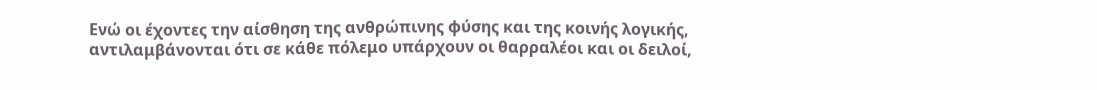Ενώ οι έχοντες την αίσθηση της ανθρώπινης φύσης και της κοινής λογικής, αντιλαμβάνονται ότι σε κάθε πόλεμο υπάρχουν οι θαρραλέοι και οι δειλοί,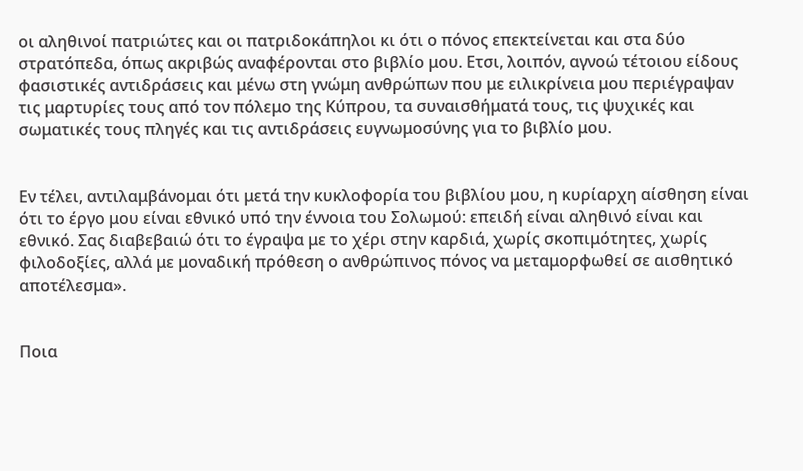οι αληθινοί πατριώτες και οι πατριδοκάπηλοι κι ότι ο πόνος επεκτείνεται και στα δύο στρατόπεδα, όπως ακριβώς αναφέρονται στο βιβλίο μου. Ετσι, λοιπόν, αγνοώ τέτοιου είδους φασιστικές αντιδράσεις και μένω στη γνώμη ανθρώπων που με ειλικρίνεια μου περιέγραψαν τις μαρτυρίες τους από τον πόλεμο της Κύπρου, τα συναισθήματά τους, τις ψυχικές και σωματικές τους πληγές και τις αντιδράσεις ευγνωμοσύνης για το βιβλίο μου.


Εν τέλει, αντιλαμβάνομαι ότι μετά την κυκλοφορία του βιβλίου μου, η κυρίαρχη αίσθηση είναι ότι το έργο μου είναι εθνικό υπό την έννοια του Σολωμού: επειδή είναι αληθινό είναι και εθνικό. Σας διαβεβαιώ ότι το έγραψα με το χέρι στην καρδιά, χωρίς σκοπιμότητες, χωρίς φιλοδοξίες, αλλά με μοναδική πρόθεση ο ανθρώπινος πόνος να μεταμορφωθεί σε αισθητικό αποτέλεσμα».


Ποια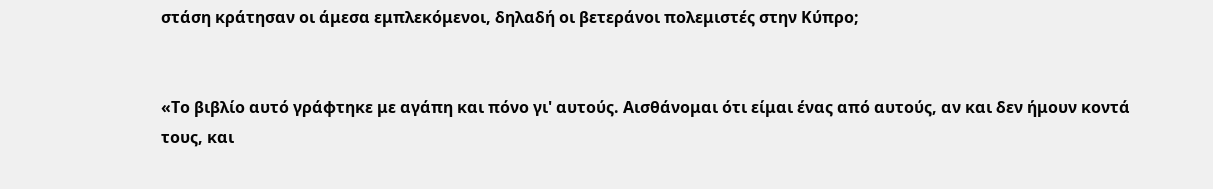στάση κράτησαν οι άμεσα εμπλεκόμενοι, δηλαδή οι βετεράνοι πολεμιστές στην Κύπρο;


«Το βιβλίο αυτό γράφτηκε με αγάπη και πόνο γι' αυτούς. Αισθάνομαι ότι είμαι ένας από αυτούς, αν και δεν ήμουν κοντά τους, και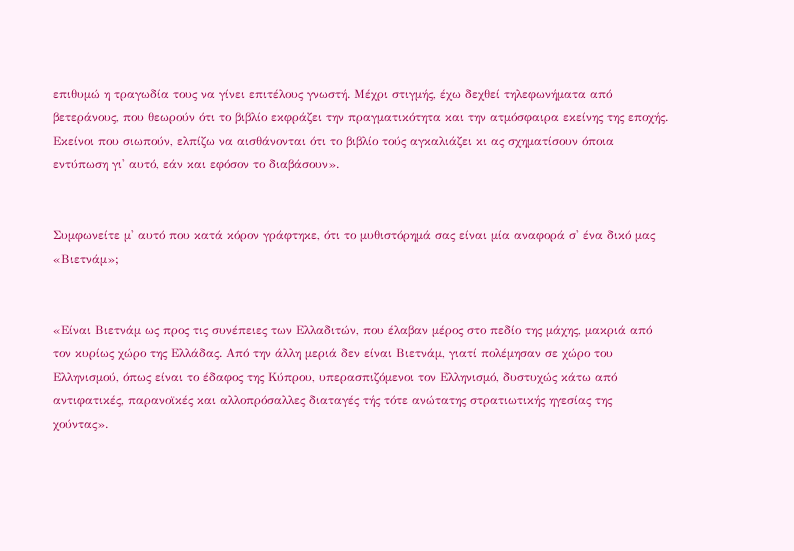επιθυμώ η τραγωδία τους να γίνει επιτέλους γνωστή. Μέχρι στιγμής, έχω δεχθεί τηλεφωνήματα από βετεράνους, που θεωρούν ότι το βιβλίο εκφράζει την πραγματικότητα και την ατμόσφαιρα εκείνης της εποχής. Εκείνοι που σιωπούν, ελπίζω να αισθάνονται ότι το βιβλίο τούς αγκαλιάζει κι ας σχηματίσουν όποια εντύπωση γι' αυτό, εάν και εφόσον το διαβάσουν».


Συμφωνείτε μ' αυτό που κατά κόρον γράφτηκε, ότι το μυθιστόρημά σας είναι μία αναφορά σ' ένα δικό μας «Βιετνάμ»;


«Είναι Βιετνάμ ως προς τις συνέπειες των Ελλαδιτών, που έλαβαν μέρος στο πεδίο της μάχης, μακριά από τον κυρίως χώρο της Ελλάδας. Από την άλλη μεριά δεν είναι Βιετνάμ, γιατί πολέμησαν σε χώρο του Ελληνισμού, όπως είναι το έδαφος της Κύπρου, υπερασπιζόμενοι τον Ελληνισμό, δυστυχώς κάτω από αντιφατικές, παρανοϊκές και αλλοπρόσαλλες διαταγές τής τότε ανώτατης στρατιωτικής ηγεσίας της χούντας».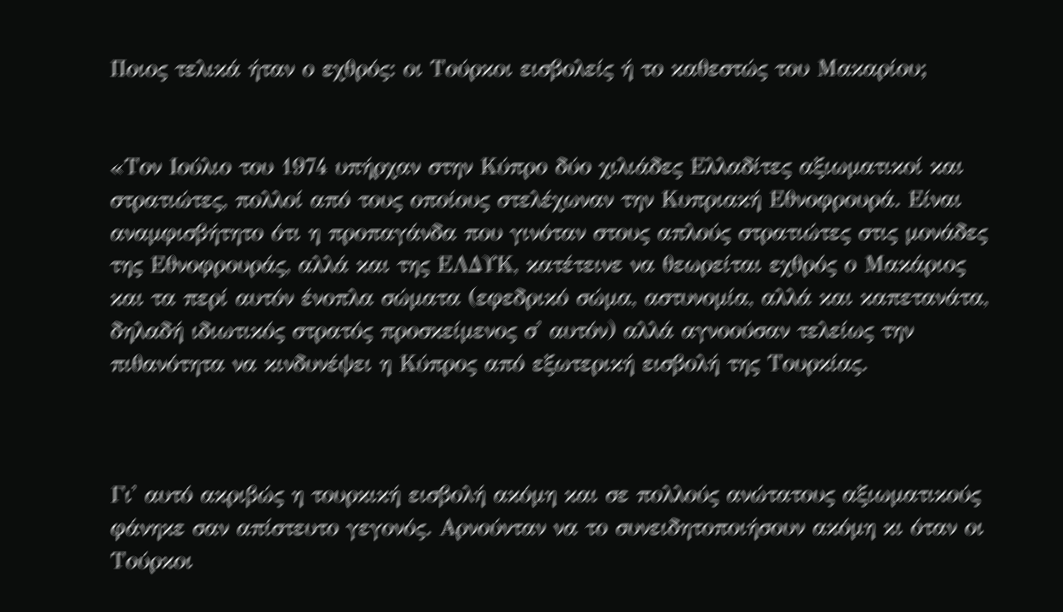Ποιος τελικά ήταν ο εχθρός: οι Τούρκοι εισβολείς ή το καθεστώς του Μακαρίου;


«Τον Ιούλιο του 1974 υπήρχαν στην Κύπρο δύο χιλιάδες Ελλαδίτες αξιωματικοί και στρατιώτες, πολλοί από τους οποίους στελέχωναν την Κυπριακή Εθνοφρουρά. Είναι αναμφισβήτητο ότι η προπαγάνδα που γινόταν στους απλούς στρατιώτες στις μονάδες της Εθνοφρουράς, αλλά και της ΕΛΔΥΚ, κατέτεινε να θεωρείται εχθρός ο Μακάριος και τα περί αυτόν ένοπλα σώματα (εφεδρικό σώμα, αστυνομία, αλλά και καπετανάτα, δηλαδή ιδιωτικός στρατός προσκείμενος σ' αυτόν) αλλά αγνοούσαν τελείως την πιθανότητα να κινδυνέψει η Κύπρος από εξωτερική εισβολή της Τουρκίας.



Γι' αυτό ακριβώς η τουρκική εισβολή ακόμη και σε πολλούς ανώτατους αξιωματικούς φάνηκε σαν απίστευτο γεγονός. Αρνούνταν να το συνειδητοποιήσουν ακόμη κι όταν οι Τούρκοι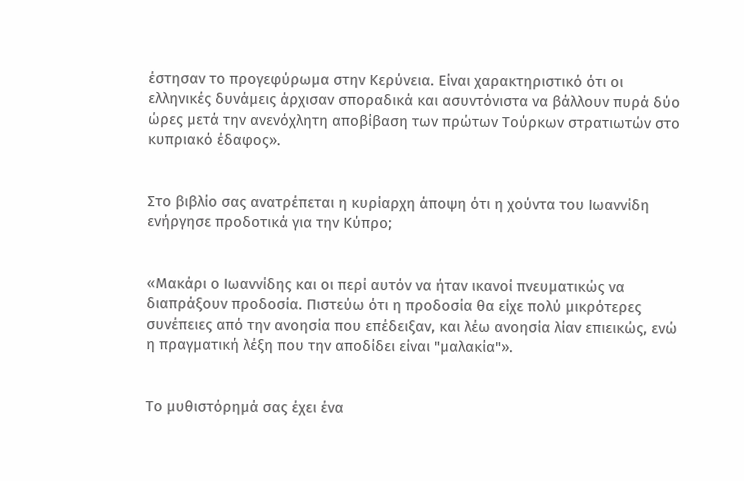έστησαν το προγεφύρωμα στην Κερύνεια. Είναι χαρακτηριστικό ότι οι ελληνικές δυνάμεις άρχισαν σποραδικά και ασυντόνιστα να βάλλουν πυρά δύο ώρες μετά την ανενόχλητη αποβίβαση των πρώτων Τούρκων στρατιωτών στο κυπριακό έδαφος».


Στο βιβλίο σας ανατρέπεται η κυρίαρχη άποψη ότι η χούντα του Ιωαννίδη ενήργησε προδοτικά για την Κύπρο;


«Μακάρι ο Ιωαννίδης και οι περί αυτόν να ήταν ικανοί πνευματικώς να διαπράξουν προδοσία. Πιστεύω ότι η προδοσία θα είχε πολύ μικρότερες συνέπειες από την ανοησία που επέδειξαν, και λέω ανοησία λίαν επιεικώς, ενώ η πραγματική λέξη που την αποδίδει είναι "μαλακία"».


Το μυθιστόρημά σας έχει ένα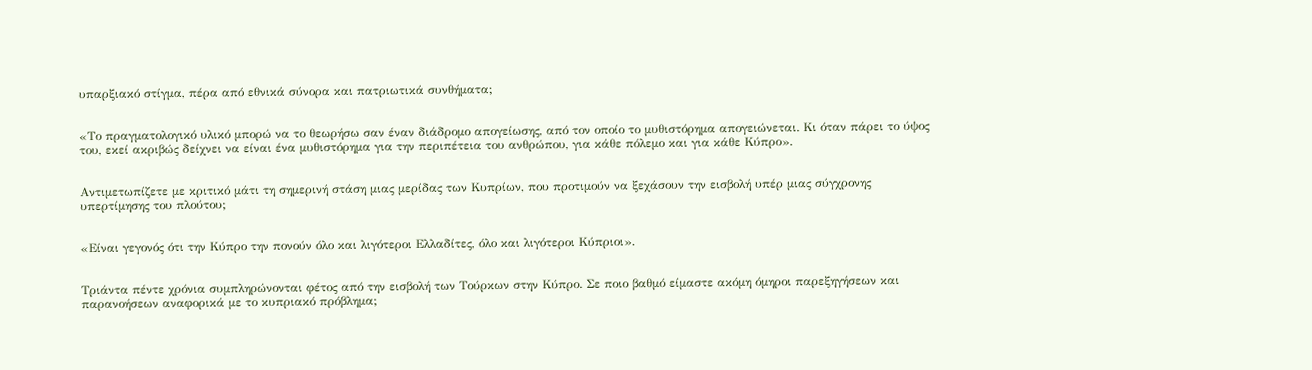υπαρξιακό στίγμα, πέρα από εθνικά σύνορα και πατριωτικά συνθήματα;


«Το πραγματολογικό υλικό μπορώ να το θεωρήσω σαν έναν διάδρομο απογείωσης, από τον οποίο το μυθιστόρημα απογειώνεται. Κι όταν πάρει το ύψος του, εκεί ακριβώς δείχνει να είναι ένα μυθιστόρημα για την περιπέτεια του ανθρώπου, για κάθε πόλεμο και για κάθε Κύπρο».


Αντιμετωπίζετε με κριτικό μάτι τη σημερινή στάση μιας μερίδας των Κυπρίων, που προτιμούν να ξεχάσουν την εισβολή υπέρ μιας σύγχρονης υπερτίμησης του πλούτου;


«Είναι γεγονός ότι την Κύπρο την πονούν όλο και λιγότεροι Ελλαδίτες, όλο και λιγότεροι Κύπριοι».


Τριάντα πέντε χρόνια συμπληρώνονται φέτος από την εισβολή των Τούρκων στην Κύπρο. Σε ποιο βαθμό είμαστε ακόμη όμηροι παρεξηγήσεων και παρανοήσεων αναφορικά με το κυπριακό πρόβλημα;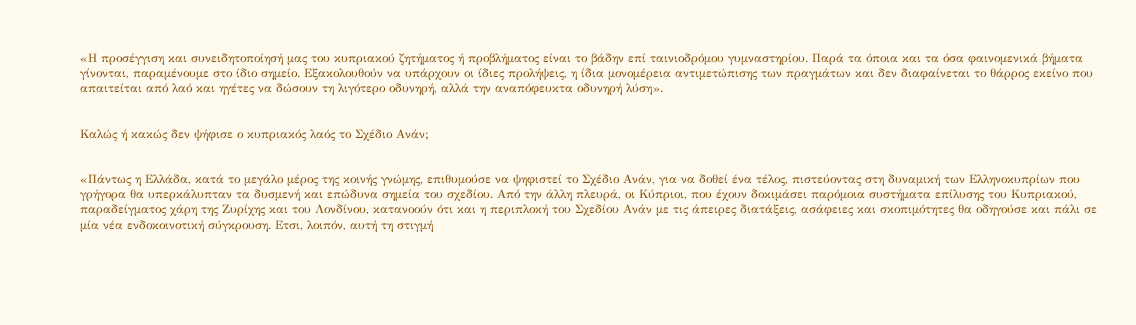«Η προσέγγιση και συνειδητοποίησή μας του κυπριακού ζητήματος ή προβλήματος είναι το βάδην επί ταινιοδρόμου γυμναστηρίου. Παρά τα όποια και τα όσα φαινομενικά βήματα γίνονται, παραμένουμε στο ίδιο σημείο. Εξακολουθούν να υπάρχουν οι ίδιες προλήψεις, η ίδια μονομέρεια αντιμετώπισης των πραγμάτων και δεν διαφαίνεται το θάρρος εκείνο που απαιτείται από λαό και ηγέτες να δώσουν τη λιγότερο οδυνηρή, αλλά την αναπόφευκτα οδυνηρή λύση».


Καλώς ή κακώς δεν ψήφισε ο κυπριακός λαός το Σχέδιο Ανάν;


«Πάντως η Ελλάδα, κατά το μεγάλο μέρος της κοινής γνώμης, επιθυμούσε να ψηφιστεί το Σχέδιο Ανάν, για να δοθεί ένα τέλος, πιστεύοντας στη δυναμική των Ελληνοκυπρίων που γρήγορα θα υπερκάλυπταν τα δυσμενή και επώδυνα σημεία του σχεδίου. Από την άλλη πλευρά, οι Κύπριοι, που έχουν δοκιμάσει παρόμοια συστήματα επίλυσης του Κυπριακού, παραδείγματος χάρη της Ζυρίχης και του Λονδίνου, κατανοούν ότι και η περιπλοκή του Σχεδίου Ανάν με τις άπειρες διατάξεις, ασάφειες και σκοπιμότητες θα οδηγούσε και πάλι σε μία νέα ενδοκοινοτική σύγκρουση. Ετσι, λοιπόν, αυτή τη στιγμή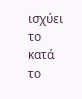ισχύει το κατά το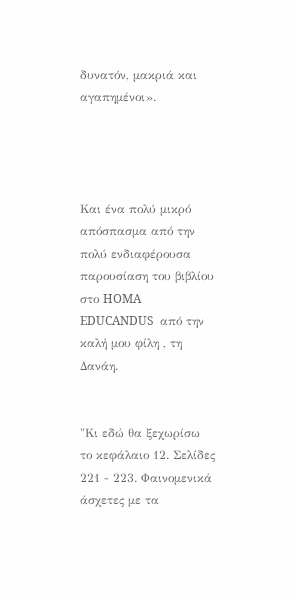δυνατόν, μακριά και αγαπημένοι».




Και ένα πολύ μικρό απόσπασμα από την πολύ ενδιαφέρουσα παρουσίαση του βιβλίου στο HOMA EDUCANDUS  από την καλή μου φίλη , τη Δανάη.


"Κι εδώ θα ξεχωρίσω το κεφάλαιο 12. Σελίδες 221 - 223. Φαινομενικά άσχετες με τα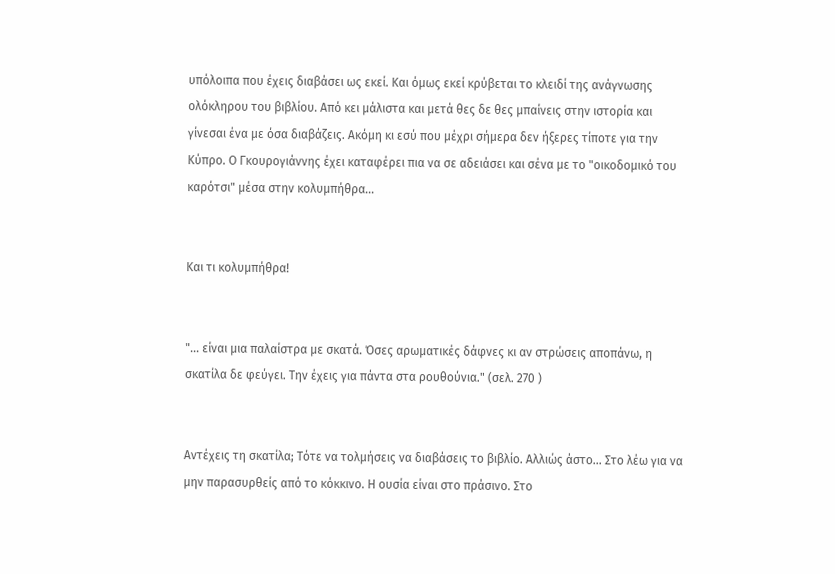υπόλοιπα που έχεις διαβάσει ως εκεί. Και όμως εκεί κρύβεται το κλειδί της ανάγνωσης ολόκληρου του βιβλίου. Από κει μάλιστα και μετά θες δε θες μπαίνεις στην ιστορία και γίνεσαι ένα με όσα διαβάζεις. Ακόμη κι εσύ που μέχρι σήμερα δεν ήξερες τίποτε για την Κύπρο. Ο Γκουρογιάννης έχει καταφέρει πια να σε αδειάσει και σένα με το "οικοδομικό του καρότσι" μέσα στην κολυμπήθρα...


Και τι κολυμπήθρα!


"... είναι μια παλαίστρα με σκατά. Όσες αρωματικές δάφνες κι αν στρώσεις αποπάνω, η σκατίλα δε φεύγει. Την έχεις για πάντα στα ρουθούνια." (σελ. 270 )


Αντέχεις τη σκατίλα; Τότε να τολμήσεις να διαβάσεις το βιβλίο. Αλλιώς άστο... Στο λέω για να μην παρασυρθείς από το κόκκινο. Η ουσία είναι στο πράσινο. Στο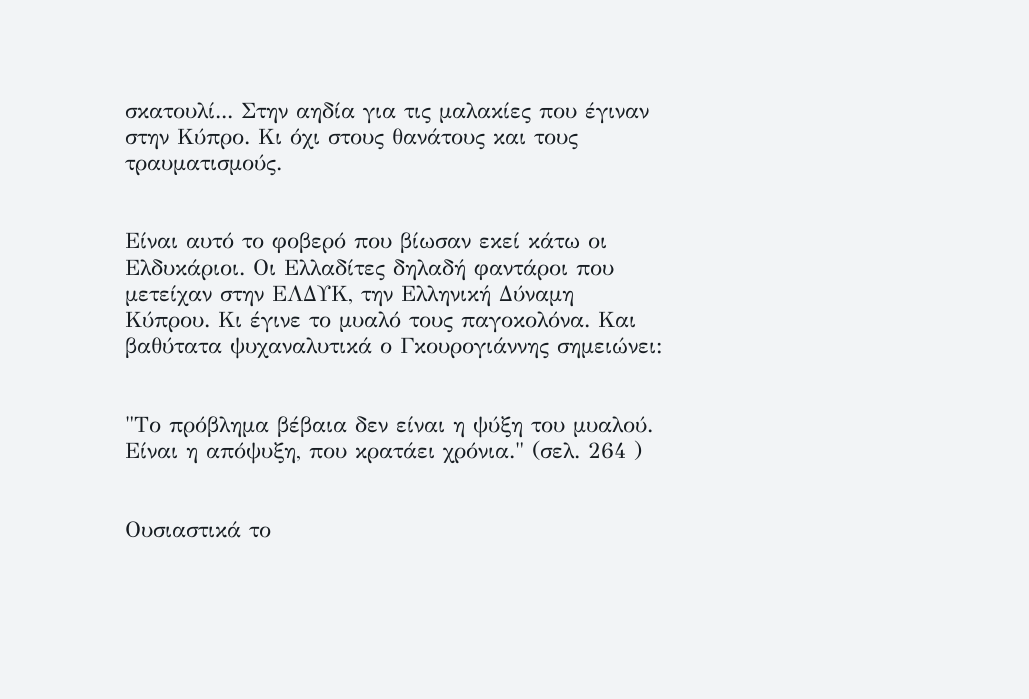σκατουλί... Στην αηδία για τις μαλακίες που έγιναν στην Κύπρο. Κι όχι στους θανάτους και τους τραυματισμούς.


Είναι αυτό το φοβερό που βίωσαν εκεί κάτω οι Ελδυκάριοι. Οι Ελλαδίτες δηλαδή φαντάροι που μετείχαν στην ΕΛΔΥΚ, την Ελληνική Δύναμη Κύπρου. Κι έγινε το μυαλό τους παγοκολόνα. Και βαθύτατα ψυχαναλυτικά ο Γκουρογιάννης σημειώνει:


"Το πρόβλημα βέβαια δεν είναι η ψύξη του μυαλού. Είναι η απόψυξη, που κρατάει χρόνια." (σελ. 264 )


Ουσιαστικά το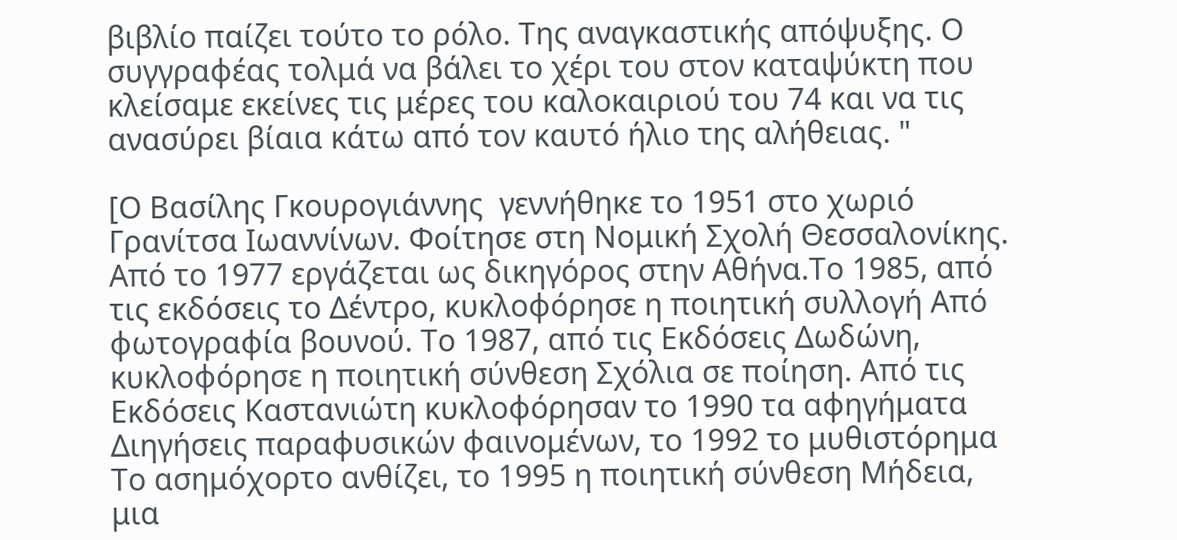βιβλίο παίζει τούτο το ρόλο. Της αναγκαστικής απόψυξης. Ο συγγραφέας τολμά να βάλει το χέρι του στον καταψύκτη που κλείσαμε εκείνες τις μέρες του καλοκαιριού του 74 και να τις ανασύρει βίαια κάτω από τον καυτό ήλιο της αλήθειας. "

[Ο Βασίλης Γκουρογιάννης  γεννήθηκε το 1951 στο χωριό Γρανίτσα Ιωαννίνων. Φοίτησε στη Νομική Σχολή Θεσσαλονίκης. Από το 1977 εργάζεται ως δικηγόρος στην Αθήνα.Το 1985, από τις εκδόσεις το Δέντρο, κυκλοφόρησε η ποιητική συλλογή Από φωτογραφία βουνού. Το 1987, από τις Εκδόσεις Δωδώνη, κυκλοφόρησε η ποιητική σύνθεση Σχόλια σε ποίηση. Από τις Εκδόσεις Καστανιώτη κυκλοφόρησαν το 1990 τα αφηγήματα Διηγήσεις παραφυσικών φαινομένων, το 1992 το μυθιστόρημα Το ασημόχορτο ανθίζει, το 1995 η ποιητική σύνθεση Μήδεια, μια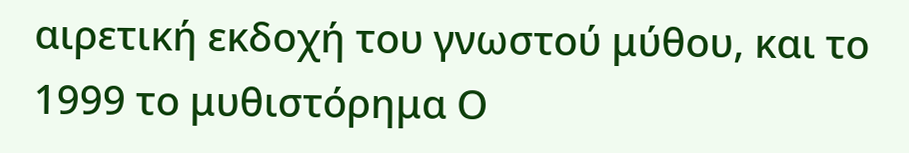αιρετική εκδοχή του γνωστού μύθου, και το 1999 το μυθιστόρημα Ο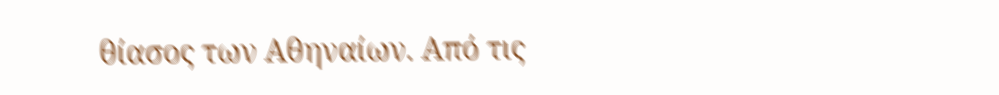θίασος των Αθηναίων. Από τις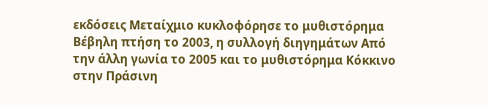εκδόσεις Μεταίχμιο κυκλοφόρησε το μυθιστόρημα Βέβηλη πτήση το 2003, η συλλογή διηγημάτων Από την άλλη γωνία το 2005 και το μυθιστόρημα Κόκκινο στην Πράσινη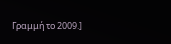Γραμμή το 2009.]